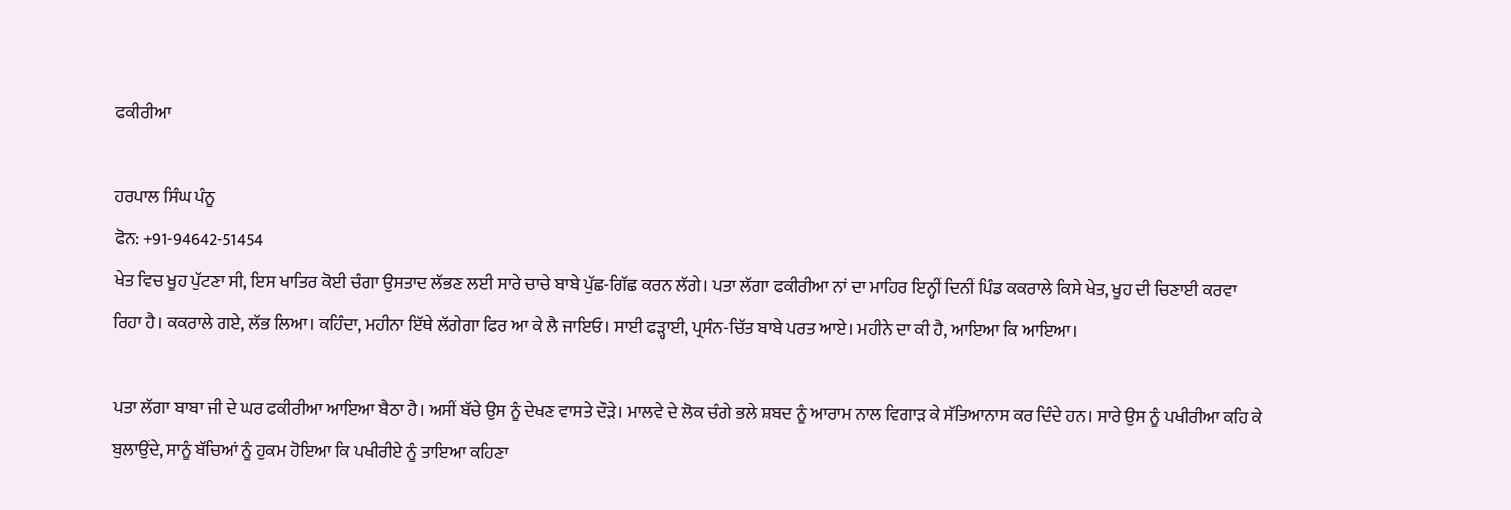ਫਕੀਰੀਆ

ਹਰਪਾਲ ਸਿੰਘ ਪੰਨੂ
ਫੋਨ: +91-94642-51454
ਖੇਤ ਵਿਚ ਖੂਹ ਪੁੱਟਣਾ ਸੀ, ਇਸ ਖਾਤਿਰ ਕੋਈ ਚੰਗਾ ਉਸਤਾਦ ਲੱਭਣ ਲਈ ਸਾਰੇ ਚਾਚੇ ਬਾਬੇ ਪੁੱਛ-ਗਿੱਛ ਕਰਨ ਲੱਗੇ। ਪਤਾ ਲੱਗਾ ਫਕੀਰੀਆ ਨਾਂ ਦਾ ਮਾਹਿਰ ਇਨ੍ਹੀਂ ਦਿਨੀਂ ਪਿੰਡ ਕਕਰਾਲੇ ਕਿਸੇ ਖੇਤ, ਖੂਹ ਦੀ ਚਿਣਾਈ ਕਰਵਾ ਰਿਹਾ ਹੈ। ਕਕਰਾਲੇ ਗਏ, ਲੱਭ ਲਿਆ। ਕਹਿੰਦਾ, ਮਹੀਨਾ ਇੱਥੇ ਲੱਗੇਗਾ ਫਿਰ ਆ ਕੇ ਲੈ ਜਾਇਓ। ਸਾਈ ਫੜ੍ਹਾਈ, ਪ੍ਰਸੰਨ-ਚਿੱਤ ਬਾਬੇ ਪਰਤ ਆਏ। ਮਹੀਨੇ ਦਾ ਕੀ ਹੈ, ਆਇਆ ਕਿ ਆਇਆ।

ਪਤਾ ਲੱਗਾ ਬਾਬਾ ਜੀ ਦੇ ਘਰ ਫਕੀਰੀਆ ਆਇਆ ਬੈਠਾ ਹੈ। ਅਸੀਂ ਬੱਚੇ ਉਸ ਨੂੰ ਦੇਖਣ ਵਾਸਤੇ ਦੌੜੇ। ਮਾਲਵੇ ਦੇ ਲੋਕ ਚੰਗੇ ਭਲੇ ਸ਼ਬਦ ਨੂੰ ਆਰਾਮ ਨਾਲ ਵਿਗਾੜ ਕੇ ਸੱਤਿਆਨਾਸ ਕਰ ਦਿੰਦੇ ਹਨ। ਸਾਰੇ ਉਸ ਨੂੰ ਪਖੀਰੀਆ ਕਹਿ ਕੇ ਬੁਲਾਉਂਦੇ, ਸਾਨੂੰ ਬੱਚਿਆਂ ਨੂੰ ਹੁਕਮ ਹੋਇਆ ਕਿ ਪਖੀਰੀਏ ਨੂੰ ਤਾਇਆ ਕਹਿਣਾ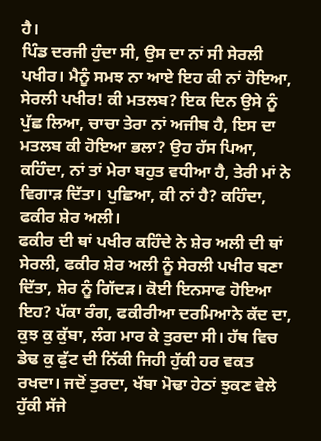ਹੈ।
ਪਿੰਡ ਦਰਜੀ ਹੁੰਦਾ ਸੀ, ਉਸ ਦਾ ਨਾਂ ਸੀ ਸੇਰਲੀ ਪਖੀਰ। ਮੈਨੂੰ ਸਮਝ ਨਾ ਆਏ ਇਹ ਕੀ ਨਾਂ ਹੋਇਆ, ਸੇਰਲੀ ਪਖੀਰ! ਕੀ ਮਤਲਬ? ਇਕ ਦਿਨ ਉਸੇ ਨੂੰ ਪੁੱਛ ਲਿਆ, ਚਾਚਾ ਤੇਰਾ ਨਾਂ ਅਜੀਬ ਹੈ, ਇਸ ਦਾ ਮਤਲਬ ਕੀ ਹੋਇਆ ਭਲਾ? ਉਹ ਹੱਸ ਪਿਆ, ਕਹਿੰਦਾ, ਨਾਂ ਤਾਂ ਮੇਰਾ ਬਹੁਤ ਵਧੀਆ ਹੈ, ਤੇਰੀ ਮਾਂ ਨੇ ਵਿਗਾੜ ਦਿੱਤਾ। ਪੁਛਿਆ, ਕੀ ਨਾਂ ਹੈ? ਕਹਿੰਦਾ, ਫਕੀਰ ਸ਼ੇਰ ਅਲੀ।
ਫਕੀਰ ਦੀ ਥਾਂ ਪਖੀਰ ਕਹਿੰਦੇ ਨੇ ਸ਼ੇਰ ਅਲੀ ਦੀ ਥਾਂ ਸੇਰਲੀ, ਫਕੀਰ ਸ਼ੇਰ ਅਲੀ ਨੂੰ ਸੇਰਲੀ ਪਖੀਰ ਬਣਾ ਦਿੱਤਾ, ਸ਼ੇਰ ਨੂੰ ਗਿੱਦੜ। ਕੋਈ ਇਨਸਾਫ ਹੋਇਆ ਇਹ? ਪੱਕਾ ਰੰਗ, ਫਕੀਰੀਆ ਦਰਮਿਆਨੇ ਕੱਦ ਦਾ, ਕੁਝ ਕੁ ਕੁੱਬਾ, ਲੰਗ ਮਾਰ ਕੇ ਤੁਰਦਾ ਸੀ। ਹੱਥ ਵਿਚ ਡੇਢ ਕੁ ਫੁੱਟ ਦੀ ਨਿੱਕੀ ਜਿਹੀ ਹੁੱਕੀ ਹਰ ਵਕਤ ਰਖਦਾ। ਜਦੋਂ ਤੁਰਦਾ, ਖੱਬਾ ਮੋਢਾ ਹੇਠਾਂ ਝੁਕਣ ਵੇਲੇ ਹੁੱਕੀ ਸੱਜੇ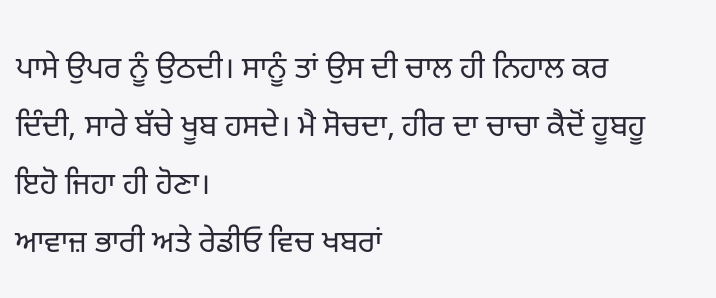ਪਾਸੇ ਉਪਰ ਨੂੰ ਉਠਦੀ। ਸਾਨੂੰ ਤਾਂ ਉਸ ਦੀ ਚਾਲ ਹੀ ਨਿਹਾਲ ਕਰ ਦਿੰਦੀ, ਸਾਰੇ ਬੱਚੇ ਖੂਬ ਹਸਦੇ। ਮੈ ਸੋਚਦਾ, ਹੀਰ ਦਾ ਚਾਚਾ ਕੈਦੋਂ ਹੂਬਹੂ ਇਹੋ ਜਿਹਾ ਹੀ ਹੋਣਾ।
ਆਵਾਜ਼ ਭਾਰੀ ਅਤੇ ਰੇਡੀਓ ਵਿਚ ਖਬਰਾਂ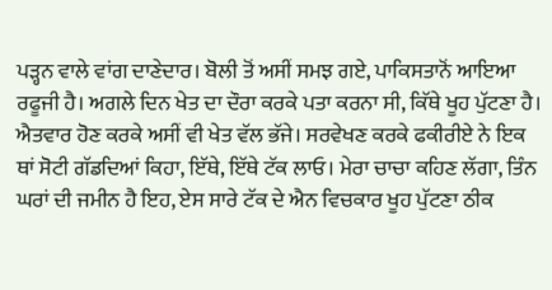ਪੜ੍ਹਨ ਵਾਲੇ ਵਾਂਗ ਦਾਣੇਦਾਰ। ਬੋਲੀ ਤੋਂ ਅਸੀਂ ਸਮਝ ਗਏ, ਪਾਕਿਸਤਾਨੋਂ ਆਇਆ ਰਫੂਜੀ ਹੈ। ਅਗਲੇ ਦਿਨ ਖੇਤ ਦਾ ਦੌਰਾ ਕਰਕੇ ਪਤਾ ਕਰਨਾ ਸੀ, ਕਿੱਥੇ ਖੂਹ ਪੁੱਟਣਾ ਹੈ। ਐਤਵਾਰ ਹੋਣ ਕਰਕੇ ਅਸੀਂ ਵੀ ਖੇਤ ਵੱਲ ਭੱਜੇ। ਸਰਵੇਖਣ ਕਰਕੇ ਫਕੀਰੀਏ ਨੇ ਇਕ ਥਾਂ ਸੋਟੀ ਗੱਡਦਿਆਂ ਕਿਹਾ, ਇੱਥੇ, ਇੱਥੇ ਟੱਕ ਲਾਓ। ਮੇਰਾ ਚਾਚਾ ਕਹਿਣ ਲੱਗਾ, ਤਿੰਨ ਘਰਾਂ ਦੀ ਜਮੀਨ ਹੈ ਇਹ, ਏਸ ਸਾਰੇ ਟੱਕ ਦੇ ਐਨ ਵਿਚਕਾਰ ਖੂਹ ਪੁੱਟਣਾ ਠੀਕ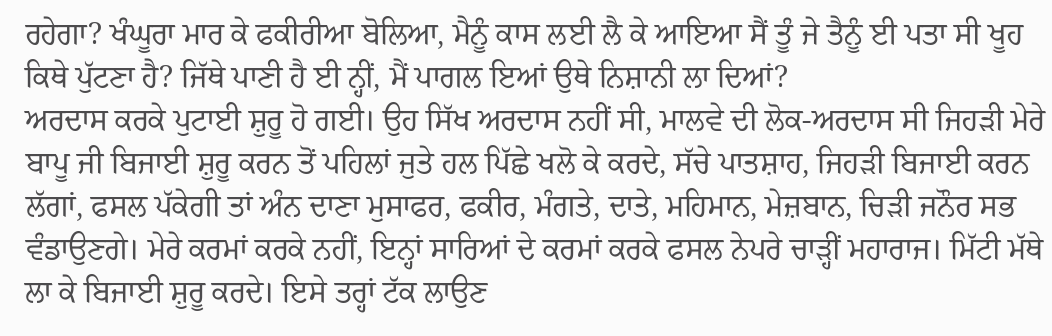ਰਹੇਗਾ? ਖੰਘੂਰਾ ਮਾਰ ਕੇ ਫਕੀਰੀਆ ਬੋਲਿਆ, ਮੈਨੂੰ ਕਾਸ ਲਈ ਲੈ ਕੇ ਆਇਆ ਸੈਂ ਤੂੰ ਜੇ ਤੈਨੂੰ ਈ ਪਤਾ ਸੀ ਖੂਹ ਕਿਥੇ ਪੁੱਟਣਾ ਹੈ? ਜਿੱਥੇ ਪਾਣੀ ਹੈ ਈ ਨ੍ਹੀਂ, ਮੈਂ ਪਾਗਲ ਇਆਂ ਉਥੇ ਨਿਸ਼ਾਨੀ ਲਾ ਦਿਆਂ?
ਅਰਦਾਸ ਕਰਕੇ ਪੁਟਾਈ ਸ਼ੁਰੂ ਹੋ ਗਈ। ਉਹ ਸਿੱਖ ਅਰਦਾਸ ਨਹੀਂ ਸੀ, ਮਾਲਵੇ ਦੀ ਲੋਕ-ਅਰਦਾਸ ਸੀ ਜਿਹੜੀ ਮੇਰੇ ਬਾਪੂ ਜੀ ਬਿਜਾਈ ਸ਼ੁਰੂ ਕਰਨ ਤੋਂ ਪਹਿਲਾਂ ਜੁਤੇ ਹਲ ਪਿੱਛੇ ਖਲੋ ਕੇ ਕਰਦੇ, ਸੱਚੇ ਪਾਤਸ਼ਾਹ, ਜਿਹੜੀ ਬਿਜਾਈ ਕਰਨ ਲੱਗਾਂ, ਫਸਲ ਪੱਕੇਗੀ ਤਾਂ ਅੰਨ ਦਾਣਾ ਮੁਸਾਫਰ, ਫਕੀਰ, ਮੰਗਤੇ, ਦਾਤੇ, ਮਹਿਮਾਨ, ਮੇਜ਼ਬਾਨ, ਚਿੜੀ ਜਨੌਰ ਸਭ ਵੰਡਾਉਣਗੇ। ਮੇਰੇ ਕਰਮਾਂ ਕਰਕੇ ਨਹੀਂ, ਇਨ੍ਹਾਂ ਸਾਰਿਆਂ ਦੇ ਕਰਮਾਂ ਕਰਕੇ ਫਸਲ ਨੇਪਰੇ ਚਾੜ੍ਹੀਂ ਮਹਾਰਾਜ। ਮਿੱਟੀ ਮੱਥੇ ਲਾ ਕੇ ਬਿਜਾਈ ਸ਼ੁਰੂ ਕਰਦੇ। ਇਸੇ ਤਰ੍ਹਾਂ ਟੱਕ ਲਾਉਣ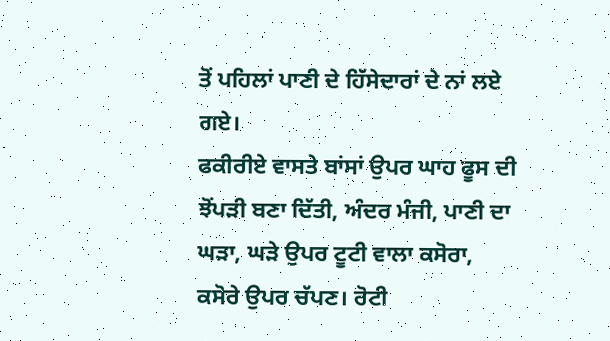ਤੋਂ ਪਹਿਲਾਂ ਪਾਣੀ ਦੇ ਹਿੱਸੇਦਾਰਾਂ ਦੇ ਨਾਂ ਲਏ ਗਏ।
ਫਕੀਰੀਏ ਵਾਸਤੇ ਬਾਂਸਾਂ ਉਪਰ ਘਾਹ ਫੂਸ ਦੀ ਝੋਂਪੜੀ ਬਣਾ ਦਿੱਤੀ, ਅੰਦਰ ਮੰਜੀ, ਪਾਣੀ ਦਾ ਘੜਾ, ਘੜੇ ਉਪਰ ਟੂਟੀ ਵਾਲਾ ਕਸੋਰਾ, ਕਸੋਰੇ ਉਪਰ ਚੱਪਣ। ਰੋਟੀ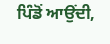ਪਿੰਡੋਂ ਆਉਂਦੀ,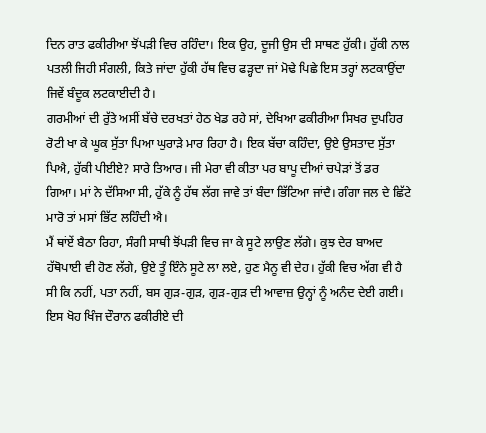ਦਿਨ ਰਾਤ ਫਕੀਰੀਆ ਝੋਂਪੜੀ ਵਿਚ ਰਹਿੰਦਾ। ਇਕ ਉਹ, ਦੂਜੀ ਉਸ ਦੀ ਸਾਥਣ ਹੁੱਕੀ। ਹੁੱਕੀ ਨਾਲ ਪਤਲੀ ਜਿਹੀ ਸੰਗਲੀ, ਕਿਤੇ ਜਾਂਦਾ ਹੁੱਕੀ ਹੱਥ ਵਿਚ ਫੜ੍ਹਦਾ ਜਾਂ ਮੋਢੇ ਪਿਛੇ ਇਸ ਤਰ੍ਹਾਂ ਲਟਕਾਉਂਦਾ ਜਿਵੇਂ ਬੰਦੂਕ ਲਟਕਾਈਦੀ ਹੈ।
ਗਰਮੀਆਂ ਦੀ ਰੁੱਤੇ ਅਸੀਂ ਬੱਚੇ ਦਰਖਤਾਂ ਹੇਠ ਖੇਡ ਰਹੇ ਸਾਂ, ਦੇਖਿਆ ਫਕੀਰੀਆ ਸਿਖਰ ਦੁਪਹਿਰ ਰੋਟੀ ਖਾ ਕੇ ਘੂਕ ਸੁੱਤਾ ਪਿਆ ਘੁਰਾੜੇ ਮਾਰ ਰਿਹਾ ਹੈ। ਇਕ ਬੱਚਾ ਕਹਿੰਦਾ, ਉਏ ਉਸਤਾਦ ਸੁੱਤਾ ਪਿਐ, ਹੁੱਕੀ ਪੀਈਏ? ਸਾਰੇ ਤਿਆਰ। ਜੀ ਮੇਰਾ ਵੀ ਕੀਤਾ ਪਰ ਬਾਪੂ ਦੀਆਂ ਚਪੇੜਾਂ ਤੋਂ ਡਰ ਗਿਆ। ਮਾਂ ਨੇ ਦੱਸਿਆ ਸੀ, ਹੁੱਕੇ ਨੂੰ ਹੱਥ ਲੱਗ ਜਾਵੇ ਤਾਂ ਬੰਦਾ ਭਿੱਟਿਆ ਜਾਂਦੈ। ਗੰਗਾ ਜਲ ਦੇ ਛਿੱਟੇ ਮਾਰੋ ਤਾਂ ਮਸਾਂ ਭਿੱਟ ਲਹਿੰਦੀ ਐ।
ਮੈਂ ਥਾਂਏਂ ਬੈਠਾ ਰਿਹਾ, ਸੰਗੀ ਸਾਥੀ ਝੋਂਪੜੀ ਵਿਚ ਜਾ ਕੇ ਸੂਟੇ ਲਾਉਣ ਲੱਗੇ। ਕੁਝ ਦੇਰ ਬਾਅਦ ਹੱਥੋਪਾਈ ਵੀ ਹੋਣ ਲੱਗੇ, ਉਏ ਤੂੰ ਇੰਨੇ ਸੂਟੇ ਲਾ ਲਏ, ਹੁਣ ਮੈਨੂ ਵੀ ਦੇਹ। ਹੁੱਕੀ ਵਿਚ ਅੱਗ ਵੀ ਹੈ ਸੀ ਕਿ ਨਹੀਂ, ਪਤਾ ਨਹੀਂ, ਬਸ ਗੁੜ-ਗੁੜ, ਗੁੜ-ਗੁੜ ਦੀ ਆਵਾਜ਼ ਉਨ੍ਹਾਂ ਨੂੰ ਅਨੰਦ ਦੇਈ ਗਈ।
ਇਸ ਖੋਹ ਖਿੰਜ ਦੌਰਾਨ ਫਕੀਰੀਏ ਦੀ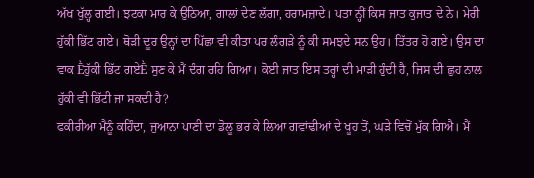ਅੱਖ ਖੁੱਲ੍ਹ ਗਈ। ਝਟਕਾ ਮਾਰ ਕੇ ਉਠਿਆ, ਗਾਲਾਂ ਦੇਣ ਲੱਗਾ, ਹਰਾਮਜ਼ਾਦੇ। ਪਤਾ ਨ੍ਹੀਂ ਕਿਸ ਜਾਤ ਕੁਜਾਤ ਦੇ ਨੇ। ਮੇਰੀ ਹੁੱਕੀ ਭਿੱਟ ਗਏ। ਥੋੜੀ ਦੂਰ ਉਨ੍ਹਾਂ ਦਾ ਪਿੱਛਾ ਵੀ ਕੀਤਾ ਪਰ ਲੰਗੜੇ ਨੂੰ ਕੀ ਸਮਝਦੇ ਸਨ ਉਹ। ਤਿੱਤਰ ਹੋ ਗਏ। ਉਸ ਦਾ ਵਾਕ Ḕਹੁੱਕੀ ਭਿੱਟ ਗਏḔ ਸੁਣ ਕੇ ਮੈਂ ਦੰਗ ਰਹਿ ਗਿਆ। ਕੋਈ ਜਾਤ ਇਸ ਤਰ੍ਹਾਂ ਦੀ ਮਾੜੀ ਹੁੰਦੀ ਹੈ, ਜਿਸ ਦੀ ਛੁਹ ਨਾਲ ਹੁੱਕੀ ਵੀ ਭਿੱਟੀ ਜਾ ਸਕਦੀ ਹੈ?
ਫਕੀਰੀਆ ਮੈਨੂੰ ਕਹਿੰਦਾ, ਜੁਆਨਾ ਪਾਣੀ ਦਾ ਡੋਲੂ ਭਰ ਕੇ ਲਿਆ ਗਵਾਂਢੀਆਂ ਦੇ ਖੂਹ ਤੋਂ, ਘੜੇ ਵਿਚੋਂ ਮੁੱਕ ਗਿਐ। ਮੈਂ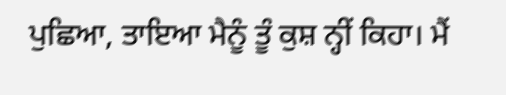ਪੁਛਿਆ, ਤਾਇਆ ਮੈਨੂੰ ਤੂੰ ਕੁਸ਼ ਨ੍ਹੀਂ ਕਿਹਾ। ਮੈਂ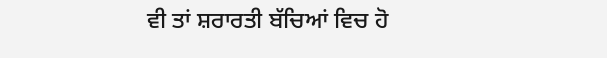ਵੀ ਤਾਂ ਸ਼ਰਾਰਤੀ ਬੱਚਿਆਂ ਵਿਚ ਹੋ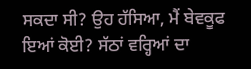ਸਕਦਾ ਸੀ? ਉਹ ਹੱਸਿਆ, ਮੈਂ ਬੇਵਕੂਫ ਇਆਂ ਕੋਈ? ਸੱਠਾਂ ਵਰ੍ਹਿਆਂ ਦਾ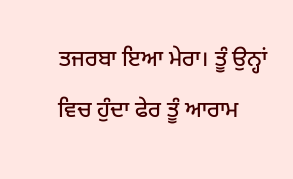ਤਜਰਬਾ ਇਆ ਮੇਰਾ। ਤੂੰ ਉਨ੍ਹਾਂ ਵਿਚ ਹੁੰਦਾ ਫੇਰ ਤੂੰ ਆਰਾਮ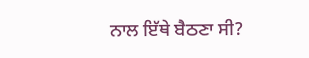ਨਾਲ ਇੱਥੇ ਬੈਠਣਾ ਸੀ?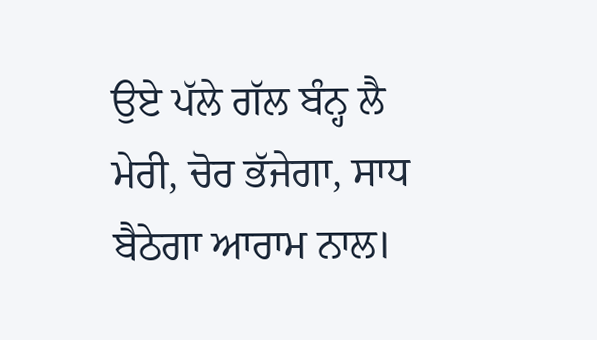ਉਏ ਪੱਲੇ ਗੱਲ ਬੰਨ੍ਹ ਲੈ ਮੇਰੀ, ਚੋਰ ਭੱਜੇਗਾ, ਸਾਧ ਬੈਠੇਗਾ ਆਰਾਮ ਨਾਲ।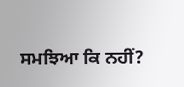ਸਮਝਿਆ ਕਿ ਨਹੀਂ?